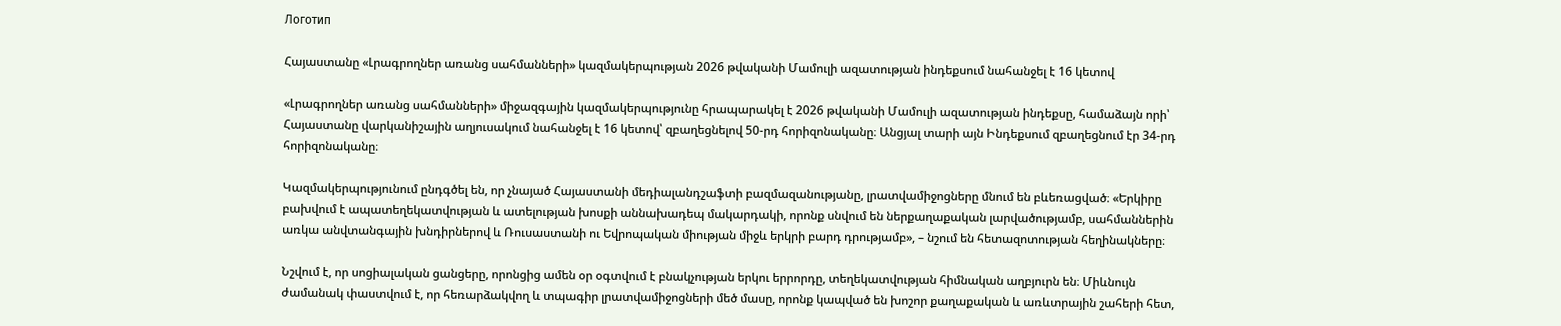Логотип

Հայաստանը «Լրագրողներ առանց սահմանների» կազմակերպության 2026 թվականի Մամուլի ազատության ինդեքսում նահանջել է 16 կետով

«Լրագրողներ առանց սահմանների» միջազգային կազմակերպությունը հրապարակել է 2026 թվականի Մամուլի ազատության ինդեքսը, համաձայն որի՝ Հայաստանը վարկանիշային աղյուսակում նահանջել է 16 կետով՝ զբաղեցնելով 50-րդ հորիզոնականը։ Անցյալ տարի այն Ինդեքսում զբաղեցնում էր 34-րդ հորիզոնականը։

Կազմակերպությունում ընդգծել են, որ չնայած Հայաստանի մեդիալանդշաֆտի բազմազանությանը, լրատվամիջոցները մնում են բևեռացված։ «Երկիրը բախվում է ապատեղեկատվության և ատելության խոսքի աննախադեպ մակարդակի, որոնք սնվում են ներքաղաքական լարվածությամբ, սահմաններին առկա անվտանգային խնդիրներով և Ռուսաստանի ու Եվրոպական միության միջև երկրի բարդ դրությամբ», – նշում են հետազոտության հեղինակները։

Նշվում է, որ սոցիալական ցանցերը, որոնցից ամեն օր օգտվում է բնակչության երկու երրորդը, տեղեկատվության հիմնական աղբյուրն են։ Միևնույն ժամանակ փաստվում է, որ հեռարձակվող և տպագիր լրատվամիջոցների մեծ մասը, որոնք կապված են խոշոր քաղաքական և առևտրային շահերի հետ,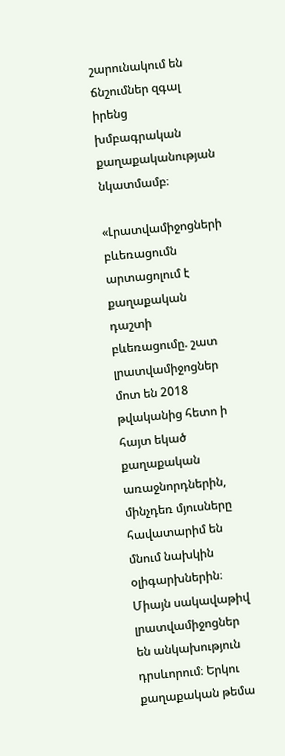շարունակում են ճնշումներ զգալ իրենց խմբագրական քաղաքականության նկատմամբ։

«Լրատվամիջոցների բևեռացումն արտացոլում է քաղաքական դաշտի բևեռացումը. շատ լրատվամիջոցներ մոտ են 2018 թվականից հետո ի հայտ եկած քաղաքական առաջնորդներին, մինչդեռ մյուսները հավատարիմ են մնում նախկին օլիգարխներին։ Միայն սակավաթիվ լրատվամիջոցներ են անկախություն դրսևորում։ Երկու քաղաքական թեմա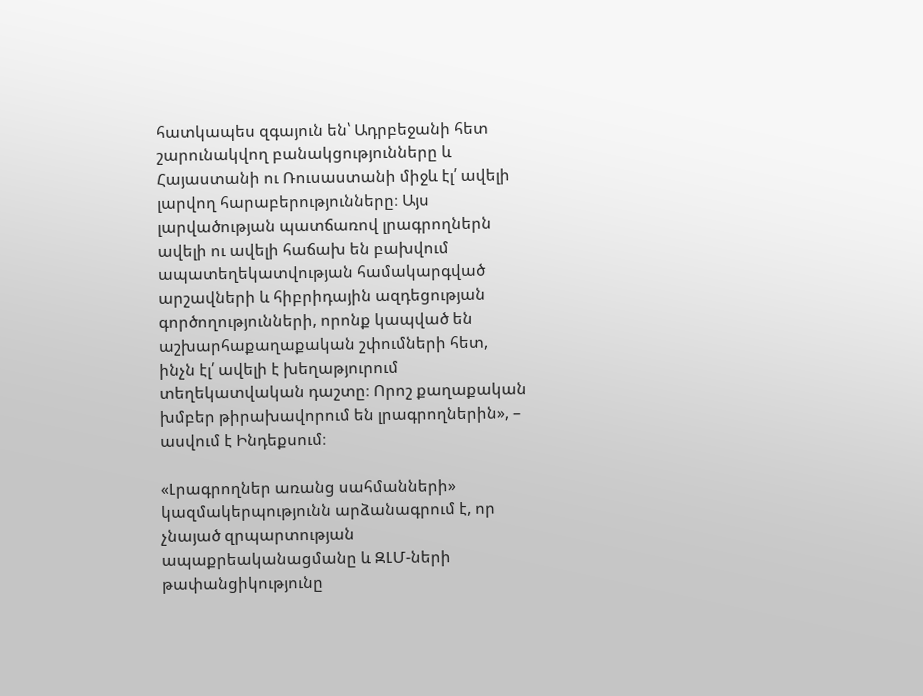հատկապես զգայուն են՝ Ադրբեջանի հետ շարունակվող բանակցությունները և Հայաստանի ու Ռուսաստանի միջև էլ՛ ավելի լարվող հարաբերությունները։ Այս լարվածության պատճառով լրագրողներն ավելի ու ավելի հաճախ են բախվում ապատեղեկատվության համակարգված արշավների և հիբրիդային ազդեցության գործողությունների, որոնք կապված են աշխարհաքաղաքական շփումների հետ, ինչն էլ՛ ավելի է խեղաթյուրում տեղեկատվական դաշտը։ Որոշ քաղաքական խմբեր թիրախավորում են լրագրողներին», – ասվում է Ինդեքսում։

«Լրագրողներ առանց սահմանների» կազմակերպությունն արձանագրում է, որ չնայած զրպարտության ապաքրեականացմանը և ԶԼՄ-ների թափանցիկությունը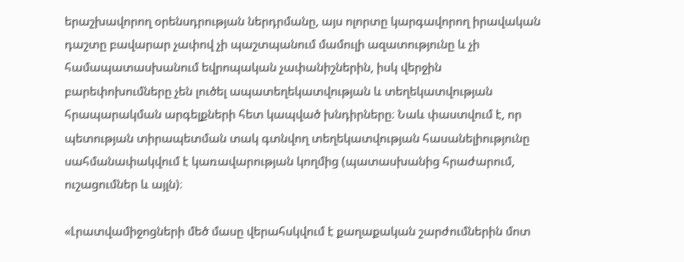երաշխավորող օրենսդրության ներդրմանը, այս ոլորտը կարգավորող իրավական դաշտը բավարար չափով չի պաշտպանում մամուլի ազատությունը և չի համապատասխանում եվրոպական չափանիշներին, իսկ վերջին բարեփոխումները չեն լուծել ապատեղեկատվության և տեղեկատվության հրապարակման արգելքների հետ կապված խնդիրները։ Նաև փաստվում է, որ պետության տիրապետման տակ գտնվող տեղեկատվության հասանելիությունը սահմանափակվում է կառավարության կողմից (պատասխանից հրաժարում, ուշացումներ և այլն)։

«Լրատվամիջոցների մեծ մասը վերահսկվում է քաղաքական շարժումներին մոտ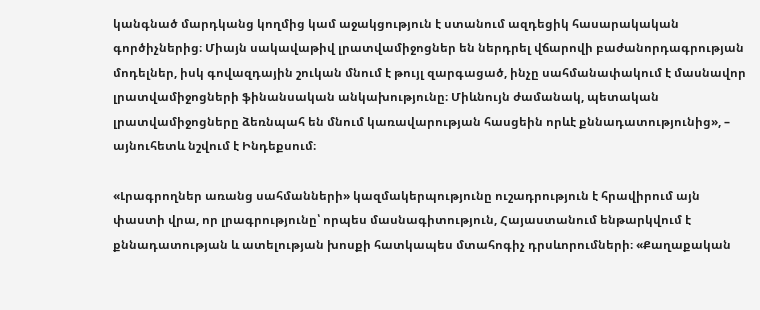կանգնած մարդկանց կողմից կամ աջակցություն է ստանում ազդեցիկ հասարակական գործիչներից։ Միայն սակավաթիվ լրատվամիջոցներ են ներդրել վճարովի բաժանորդագրության մոդելներ, իսկ գովազդային շուկան մնում է թույլ զարգացած, ինչը սահմանափակում է մասնավոր լրատվամիջոցների ֆինանսական անկախությունը։ Միևնույն ժամանակ, պետական լրատվամիջոցները ձեռնպահ են մնում կառավարության հասցեին որևէ քննադատությունից», – այնուհետև նշվում է Ինդեքսում։

«Լրագրողներ առանց սահմանների» կազմակերպությունը ուշադրություն է հրավիրում այն փաստի վրա, որ լրագրությունը՝ որպես մասնագիտություն, Հայաստանում ենթարկվում է քննադատության և ատելության խոսքի հատկապես մտահոգիչ դրսևորումների։ «Քաղաքական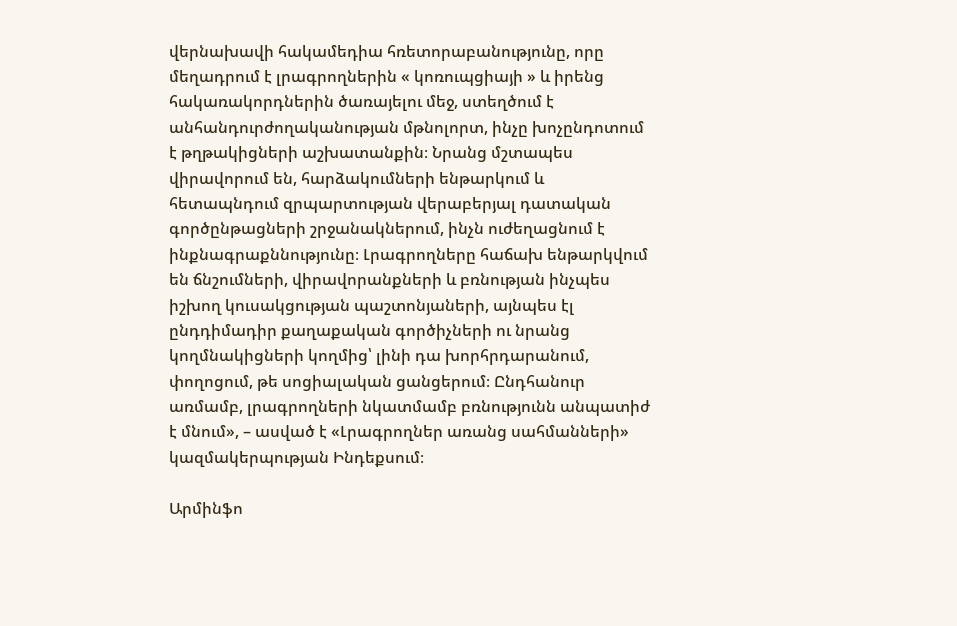վերնախավի հակամեդիա հռետորաբանությունը, որը մեղադրում է լրագրողներին « կոռուպցիայի » և իրենց հակառակորդներին ծառայելու մեջ, ստեղծում է անհանդուրժողականության մթնոլորտ, ինչը խոչընդոտում է թղթակիցների աշխատանքին։ Նրանց մշտապես վիրավորում են, հարձակումների ենթարկում և հետապնդում զրպարտության վերաբերյալ դատական գործընթացների շրջանակներում, ինչն ուժեղացնում է ինքնագրաքննությունը։ Լրագրողները հաճախ ենթարկվում են ճնշումների, վիրավորանքների և բռնության ինչպես իշխող կուսակցության պաշտոնյաների, այնպես էլ ընդդիմադիր քաղաքական գործիչների ու նրանց կողմնակիցների կողմից՝ լինի դա խորհրդարանում, փողոցում, թե սոցիալական ցանցերում։ Ընդհանուր առմամբ, լրագրողների նկատմամբ բռնությունն անպատիժ է մնում», – ասված է «Լրագրողներ առանց սահմանների» կազմակերպության Ինդեքսում։

Արմինֆո